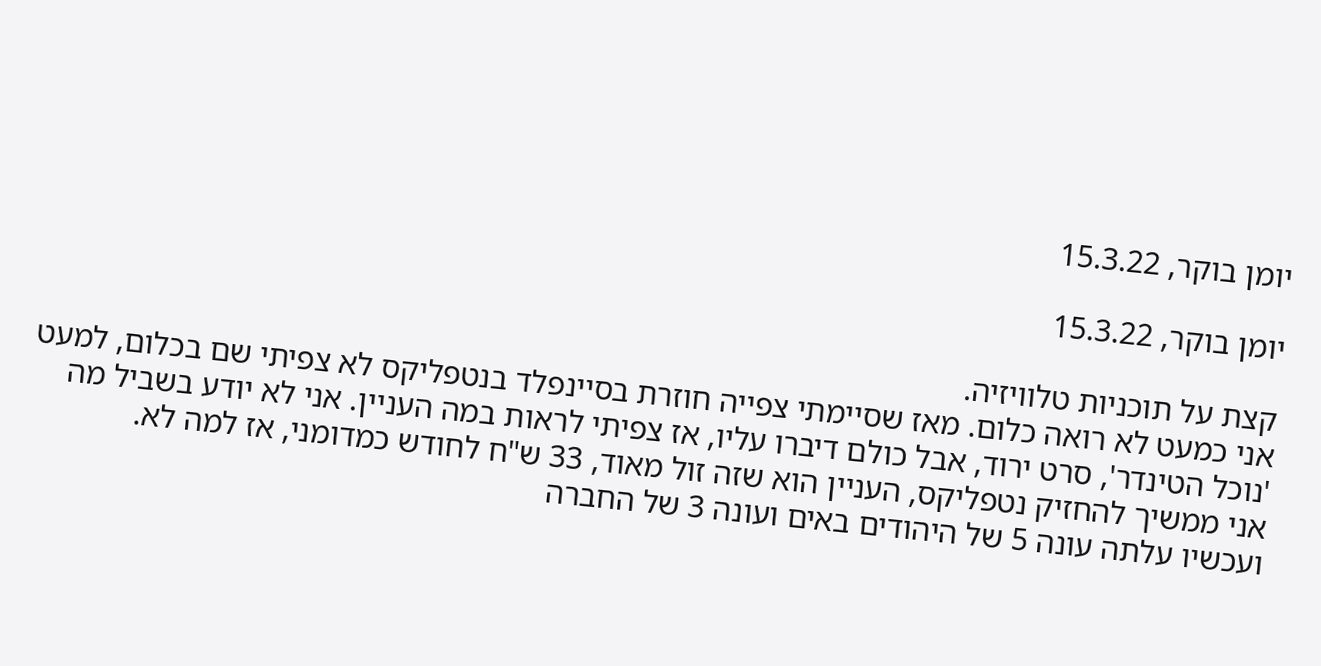יומן בוקר, 15.3.22

יומן בוקר, 15.3.22

קצת על תוכניות טלוויזיה.
אני כמעט לא רואה כלום. מאז שסיימתי צפייה חוזרת בסיינפלד בנטפליקס לא צפיתי שם בכלום, למעט 'נוכל הטינדר', סרט ירוד, אבל כולם דיברו עליו, אז צפיתי לראות במה העניין. אני לא יודע בשביל מה אני ממשיך להחזיק נטפליקס, העניין הוא שזה זול מאוד, 33 ש"ח לחודש כמדומני, אז למה לא.
ועכשיו עלתה עונה 5 של היהודים באים ועונה 3 של החברה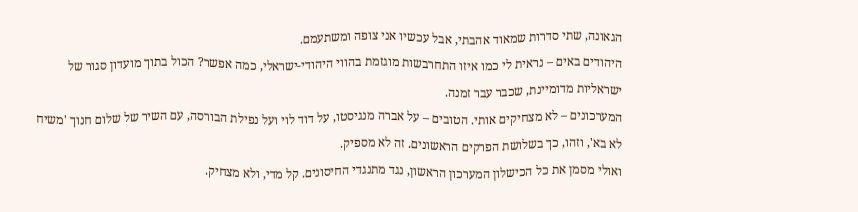הגאונה, שתי סדרות שמאוד אהבתי, אבל עכשיו אני צופה ומשתעמם.
היהודים באים – נראית לי כמו איזו התחרבשות מוגזמת בהווי היהודי-ישראלי, כמה אפשר? הכול בתוך מועדון סגור של ישראליות מדומיינת, שכבר עבר זמנה.
המערכונים – לא מצחיקים אותי. הטובים – על אברה מנגיסטו, על דוד לוי ועל נפילת הבורסה, עם השיר של שלום חנוך 'משיח לא בא', וזהו, כך בשלושת הפרקים הראשונים. זה לא מספיק.
ואולי מסמן את כל הכישלון המערכון הראשון, נגד מתנגדי החיסונים. קל מדי, ולא מצחיק.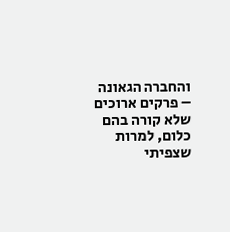והחברה הגאונה – פרקים ארוכים שלא קורה בהם כלום, למרות שצפיתי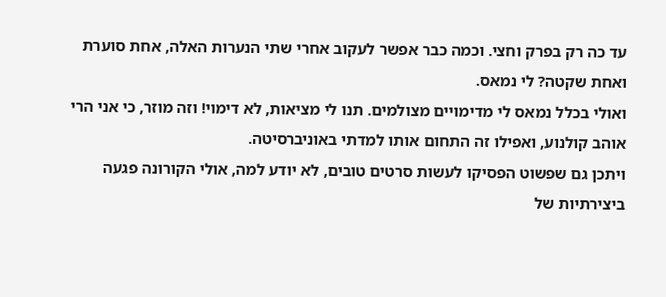עד כה רק בפרק וחצי. וכמה כבר אפשר לעקוב אחרי שתי הנערות האלה, אחת סוערת ואחת שקטה? לי נמאס.
ואולי בכלל נמאס לי מדימויים מצולמים. תנו לי מציאות, לא דימוי! וזה מוזר, כי אני הרי אוהב קולנוע, ואפילו זה התחום אותו למדתי באוניברסיטה.
ויתכן גם שפשוט הפסיקו לעשות סרטים טובים, לא יודע למה, אולי הקורונה פגעה ביצירתיות של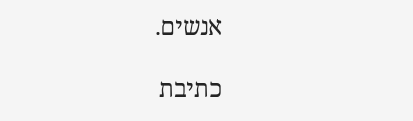אנשים.

כתיבת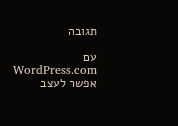תגובה

עם WordPress.com אפשר לעצב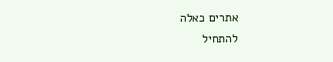אתרים כאלה
להתחיל